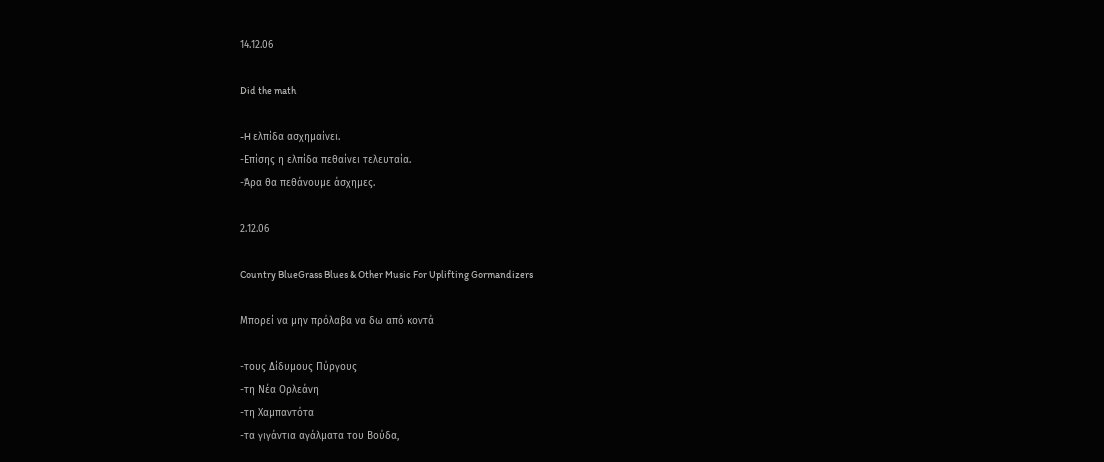14.12.06

Did the math

-H ελπίδα ασχημαίνει.
-Επίσης η ελπίδα πεθαίνει τελευταία.
-Άρα θα πεθάνουμε άσχημες.

2.12.06

Country BlueGrass Blues & Other Music For Uplifting Gormandizers

Μπορεί να μην πρόλαβα να δω από κοντά

-τους Δίδυμους Πύργους
-τη Νέα Ορλεάνη
-τη Χαμπαντότα
-τα γιγάντια αγάλματα του Βούδα,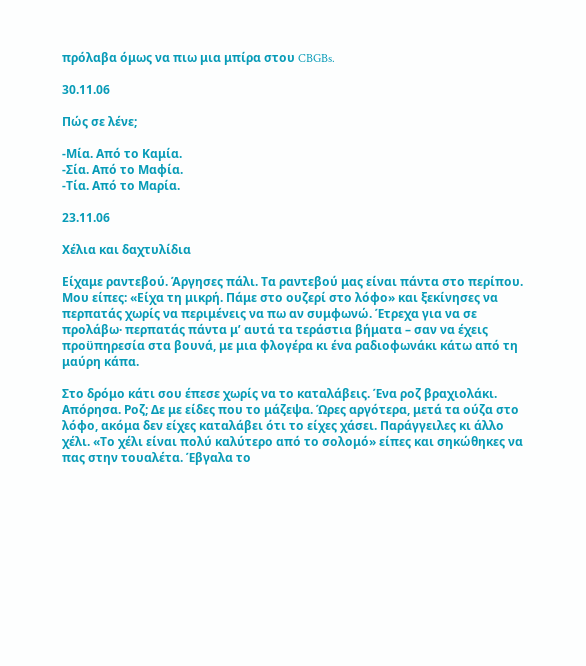πρόλαβα όμως να πιω μια μπίρα στου CBGBs.

30.11.06

Πώς σε λένε;

-Μία. Από το Καμία.
-Σία. Από το Μαφία.
-Τία. Από το Μαρία.

23.11.06

Χέλια και δαχτυλίδια

Είχαμε ραντεβού. Άργησες πάλι. Τα ραντεβού μας είναι πάντα στο περίπου. Μου είπες: «Είχα τη μικρή. Πάμε στο ουζερί στο λόφο» και ξεκίνησες να περπατάς χωρίς να περιμένεις να πω αν συμφωνώ. Έτρεχα για να σε προλάβω· περπατάς πάντα μ’ αυτά τα τεράστια βήματα – σαν να έχεις προϋπηρεσία στα βουνά, με μια φλογέρα κι ένα ραδιοφωνάκι κάτω από τη μαύρη κάπα.

Στο δρόμο κάτι σου έπεσε χωρίς να το καταλάβεις. Ένα ροζ βραχιολάκι. Απόρησα. Ροζ; Δε με είδες που το μάζεψα. Ώρες αργότερα, μετά τα ούζα στο λόφο, ακόμα δεν είχες καταλάβει ότι το είχες χάσει. Παράγγειλες κι άλλο χέλι. «Το χέλι είναι πολύ καλύτερο από το σολομό» είπες και σηκώθηκες να πας στην τουαλέτα. Έβγαλα το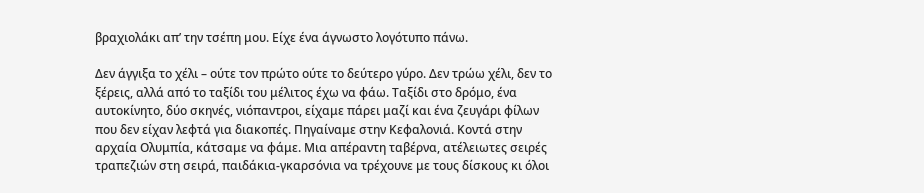βραχιολάκι απ’ την τσέπη μου. Είχε ένα άγνωστο λογότυπο πάνω.

Δεν άγγιξα το χέλι – ούτε τον πρώτο ούτε το δεύτερο γύρο. Δεν τρώω χέλι, δεν το ξέρεις, αλλά από το ταξίδι του μέλιτος έχω να φάω. Ταξίδι στο δρόμο, ένα αυτοκίνητο, δύο σκηνές, νιόπαντροι, είχαμε πάρει μαζί και ένα ζευγάρι φίλων που δεν είχαν λεφτά για διακοπές. Πηγαίναμε στην Κεφαλονιά. Κοντά στην αρχαία Ολυμπία, κάτσαμε να φάμε. Μια απέραντη ταβέρνα, ατέλειωτες σειρές τραπεζιών στη σειρά, παιδάκια-γκαρσόνια να τρέχουνε με τους δίσκους κι όλοι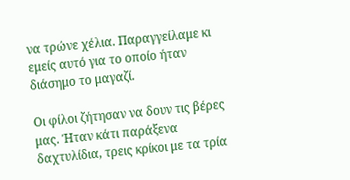να τρώνε χέλια. Παραγγείλαμε κι εμείς αυτό για το οποίο ήταν διάσημο το μαγαζί.

Οι φίλοι ζήτησαν να δουν τις βέρες μας. Ήταν κάτι παράξενα δαχτυλίδια, τρεις κρίκοι με τα τρία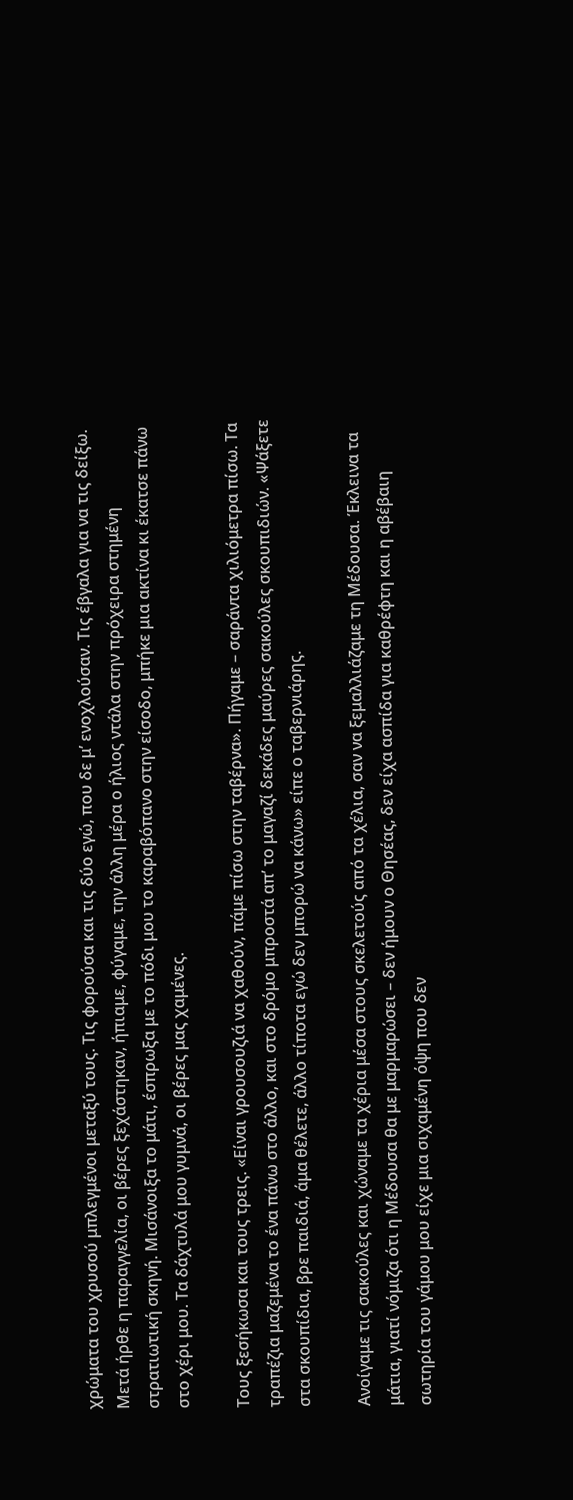χρώματα του χρυσού μπλεγμένοι μεταξύ τους. Τις φορούσα και τις δύο εγώ, που δε μ’ ενοχλούσαν. Τις έβγαλα για να τις δείξω. Μετά ήρθε η παραγγελία, οι βέρες ξεχάστηκαν, ήπιαμε, φύγαμε, την άλλη μέρα ο ήλιος ντάλα στην πρόχειρα στημένη στρατιωτική σκηνή. Μισάνοιξα το μάτι, έσπρωξα με το πόδι μου το καραβόπανο στην είσοδο, μπήκε μια ακτίνα κι έκατσε πάνω στο χέρι μου. Τα δάχτυλά μου γυμνά, οι βέρες μας χαμένες.

Τους ξεσήκωσα και τους τρεις. «Είναι γρουσουζιά να χαθούν, πάμε πίσω στην ταβέρνα». Πήγαμε – σαράντα χιλιόμετρα πίσω. Τα τραπέζια μαζεμένα το ένα πάνω στο άλλο, και στο δρόμο μπροστά απ’ το μαγαζί δεκάδες μαύρες σακούλες σκουπιδιών. «Ψάξετε στα σκουπίδια, βρε παιδιά, άμα θέλετε, άλλο τίποτα εγώ δεν μπορώ να κάνω» είπε ο ταβερνιάρης.

Ανοίγαμε τις σακούλες και χώναμε τα χέρια μέσα στους σκελετούς από τα χέλια, σαν να ξεμαλλιάζαμε τη Μέδουσα. Έκλεινα τα μάτια, γιατί νόμιζα ότι η Μέδουσα θα με μαρμαρώσει – δεν ήμουν ο Θησέας, δεν είχα ασπίδα για καθρέφτη και η αβέβαιη σωτηρία του γάμου μου είχε μια σιχαμένη όψη που δεν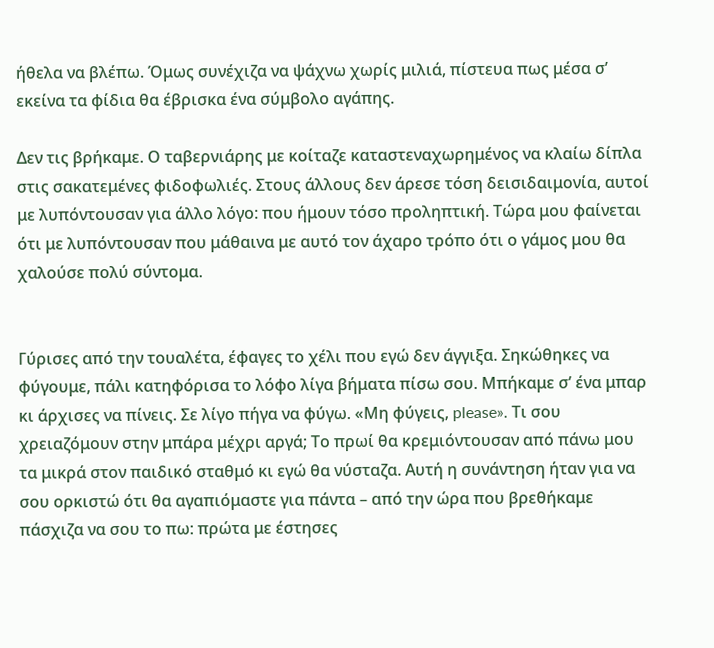ήθελα να βλέπω. Όμως συνέχιζα να ψάχνω χωρίς μιλιά, πίστευα πως μέσα σ’ εκείνα τα φίδια θα έβρισκα ένα σύμβολο αγάπης.

Δεν τις βρήκαμε. Ο ταβερνιάρης με κοίταζε καταστεναχωρημένος να κλαίω δίπλα στις σακατεμένες φιδοφωλιές. Στους άλλους δεν άρεσε τόση δεισιδαιμονία, αυτοί με λυπόντουσαν για άλλο λόγο: που ήμουν τόσο προληπτική. Τώρα μου φαίνεται ότι με λυπόντουσαν που μάθαινα με αυτό τον άχαρο τρόπο ότι ο γάμος μου θα χαλούσε πολύ σύντομα.


Γύρισες από την τουαλέτα, έφαγες το χέλι που εγώ δεν άγγιξα. Σηκώθηκες να φύγουμε, πάλι κατηφόρισα το λόφο λίγα βήματα πίσω σου. Μπήκαμε σ’ ένα μπαρ κι άρχισες να πίνεις. Σε λίγο πήγα να φύγω. «Μη φύγεις, please». Τι σου χρειαζόμουν στην μπάρα μέχρι αργά; Το πρωί θα κρεμιόντουσαν από πάνω μου τα μικρά στον παιδικό σταθμό κι εγώ θα νύσταζα. Αυτή η συνάντηση ήταν για να σου ορκιστώ ότι θα αγαπιόμαστε για πάντα – από την ώρα που βρεθήκαμε πάσχιζα να σου το πω: πρώτα με έστησες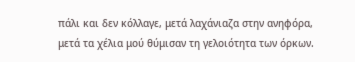πάλι και δεν κόλλαγε, μετά λαχάνιαζα στην ανηφόρα, μετά τα χέλια μού θύμισαν τη γελοιότητα των όρκων.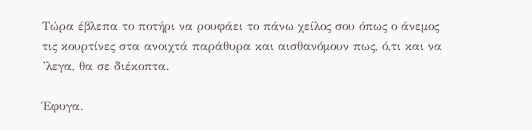Τώρα έβλεπα το ποτήρι να ρουφάει το πάνω χείλος σου όπως ο άνεμος τις κουρτίνες στα ανοιχτά παράθυρα και αισθανόμουν πως, ό,τι και να ’λεγα, θα σε διέκοπτα.

Έφυγα.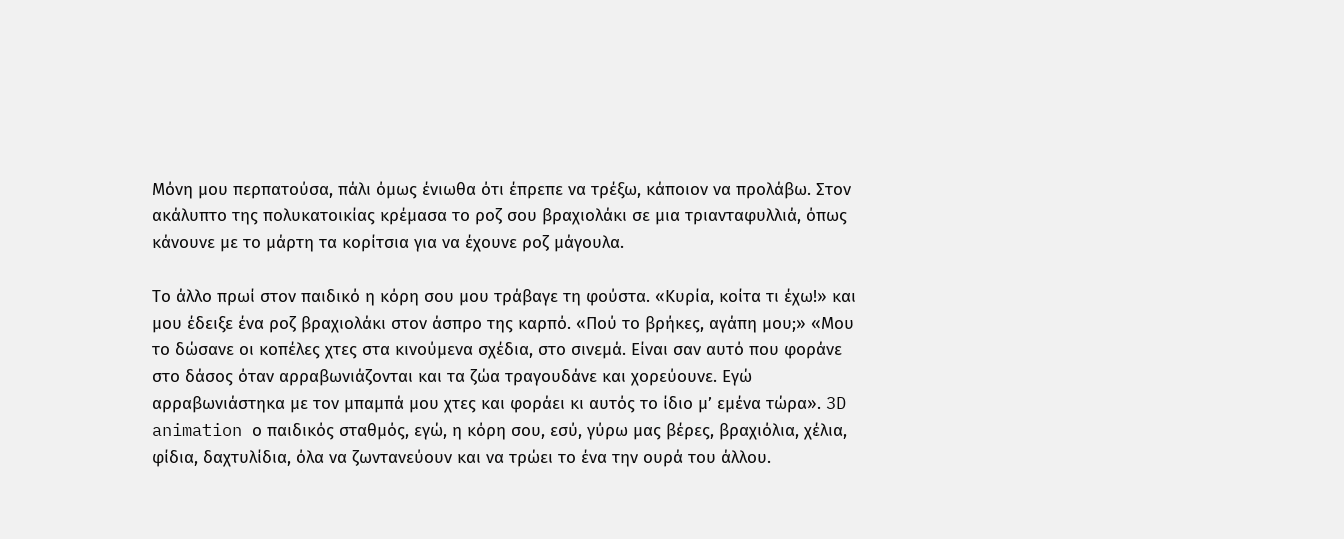Μόνη μου περπατούσα, πάλι όμως ένιωθα ότι έπρεπε να τρέξω, κάποιον να προλάβω. Στον ακάλυπτο της πολυκατοικίας κρέμασα το ροζ σου βραχιολάκι σε μια τριανταφυλλιά, όπως κάνουνε με το μάρτη τα κορίτσια για να έχουνε ροζ μάγουλα.

Το άλλο πρωί στον παιδικό η κόρη σου μου τράβαγε τη φούστα. «Κυρία, κοίτα τι έχω!» και μου έδειξε ένα ροζ βραχιολάκι στον άσπρο της καρπό. «Πού το βρήκες, αγάπη μου;» «Μου το δώσανε οι κοπέλες χτες στα κινούμενα σχέδια, στο σινεμά. Είναι σαν αυτό που φοράνε στο δάσος όταν αρραβωνιάζονται και τα ζώα τραγουδάνε και χορεύουνε. Εγώ αρραβωνιάστηκα με τον μπαμπά μου χτες και φοράει κι αυτός το ίδιο μ’ εμένα τώρα». 3D animation ο παιδικός σταθμός, εγώ, η κόρη σου, εσύ, γύρω μας βέρες, βραχιόλια, χέλια, φίδια, δαχτυλίδια, όλα να ζωντανεύουν και να τρώει το ένα την ουρά του άλλου.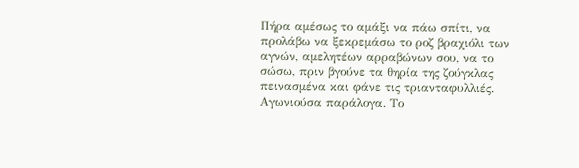Πήρα αμέσως το αμάξι να πάω σπίτι, να προλάβω να ξεκρεμάσω το ροζ βραχιόλι των αγνών, αμελητέων αρραβώνων σου, να το σώσω, πριν βγούνε τα θηρία της ζούγκλας πεινασμένα και φάνε τις τριανταφυλλιές. Αγωνιούσα παράλογα. Το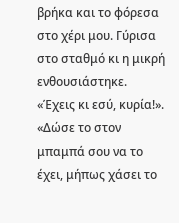βρήκα και το φόρεσα στο χέρι μου. Γύρισα στο σταθμό κι η μικρή ενθουσιάστηκε. «Έχεις κι εσύ, κυρία!». «Δώσε το στον μπαμπά σου να το έχει, μήπως χάσει το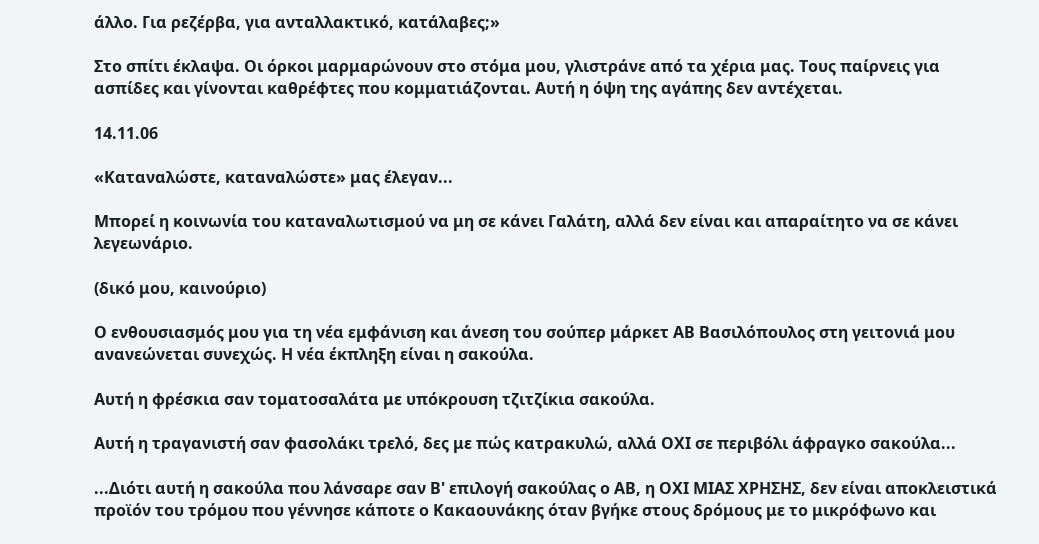άλλο. Για ρεζέρβα, για ανταλλακτικό, κατάλαβες;»

Στο σπίτι έκλαψα. Οι όρκοι μαρμαρώνουν στο στόμα μου, γλιστράνε από τα χέρια μας. Τους παίρνεις για ασπίδες και γίνονται καθρέφτες που κομματιάζονται. Αυτή η όψη της αγάπης δεν αντέχεται.

14.11.06

«Καταναλώστε, καταναλώστε» μας έλεγαν...

Μπορεί η κοινωνία του καταναλωτισμού να μη σε κάνει Γαλάτη, αλλά δεν είναι και απαραίτητο να σε κάνει λεγεωνάριο.

(δικό μου, καινούριο)

Ο ενθουσιασμός μου για τη νέα εμφάνιση και άνεση του σούπερ μάρκετ ΑΒ Βασιλόπουλος στη γειτονιά μου ανανεώνεται συνεχώς. Η νέα έκπληξη είναι η σακούλα.

Αυτή η φρέσκια σαν τοματοσαλάτα με υπόκρουση τζιτζίκια σακούλα.

Αυτή η τραγανιστή σαν φασολάκι τρελό, δες με πώς κατρακυλώ, αλλά ΟΧΙ σε περιβόλι άφραγκο σακούλα...

...Διότι αυτή η σακούλα που λάνσαρε σαν Β' επιλογή σακούλας ο ΑΒ, η ΟΧΙ ΜΙΑΣ ΧΡΗΣΗΣ, δεν είναι αποκλειστικά προϊόν του τρόμου που γέννησε κάποτε ο Κακαουνάκης όταν βγήκε στους δρόμους με το μικρόφωνο και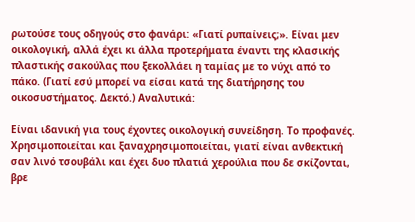ρωτούσε τους οδηγούς στο φανάρι: «Γιατί ρυπαίνεις;». Είναι μεν οικολογική, αλλά έχει κι άλλα προτερήματα έναντι της κλασικής πλαστικής σακούλας που ξεκολλάει η ταμίας με το νύχι από το πάκο. (Γιατί εσύ μπορεί να είσαι κατά της διατήρησης του οικοσυστήματος. Δεκτό.) Αναλυτικά:

Είναι ιδανική για τους έχοντες οικολογική συνείδηση. Το προφανές. Χρησιμοποιείται και ξαναχρησιμοποιείται, γιατί είναι ανθεκτική σαν λινό τσουβάλι και έχει δυο πλατιά χερούλια που δε σκίζονται, βρε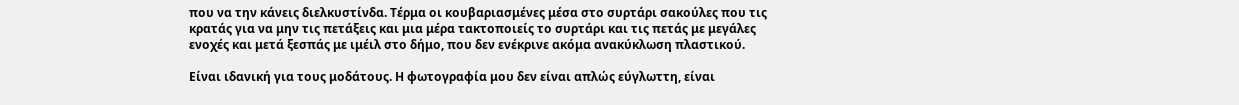που να την κάνεις διελκυστίνδα. Τέρμα οι κουβαριασμένες μέσα στο συρτάρι σακούλες που τις κρατάς για να μην τις πετάξεις και μια μέρα τακτοποιείς το συρτάρι και τις πετάς με μεγάλες ενοχές και μετά ξεσπάς με ιμέιλ στο δήμο, που δεν ενέκρινε ακόμα ανακύκλωση πλαστικού.

Είναι ιδανική για τους μοδάτους. Η φωτογραφία μου δεν είναι απλώς εύγλωττη, είναι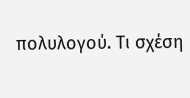πολυλογού. Τι σχέση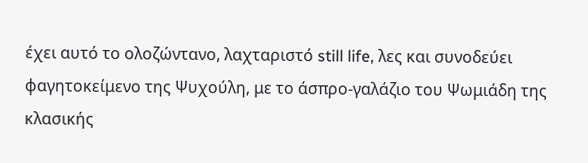έχει αυτό το ολοζώντανο, λαχταριστό still life, λες και συνοδεύει φαγητοκείμενο της Ψυχούλη, με το άσπρο-γαλάζιο του Ψωμιάδη της κλασικής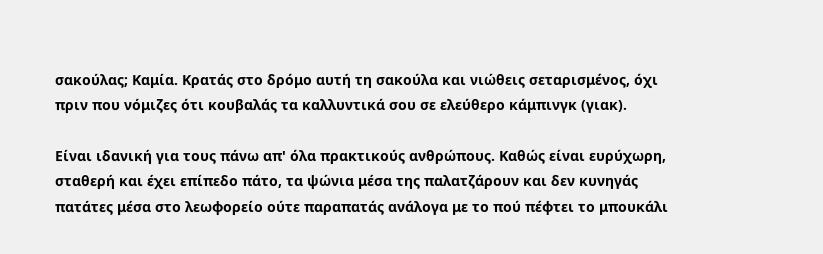σακούλας; Καμία. Κρατάς στο δρόμο αυτή τη σακούλα και νιώθεις σεταρισμένος, όχι πριν που νόμιζες ότι κουβαλάς τα καλλυντικά σου σε ελεύθερο κάμπινγκ (γιακ).

Είναι ιδανική για τους πάνω απ' όλα πρακτικούς ανθρώπους. Καθώς είναι ευρύχωρη, σταθερή και έχει επίπεδο πάτο, τα ψώνια μέσα της παλατζάρουν και δεν κυνηγάς πατάτες μέσα στο λεωφορείο ούτε παραπατάς ανάλογα με το πού πέφτει το μπουκάλι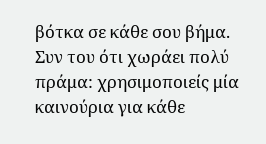βότκα σε κάθε σου βήμα. Συν του ότι χωράει πολύ πράμα: χρησιμοποιείς μία καινούρια για κάθε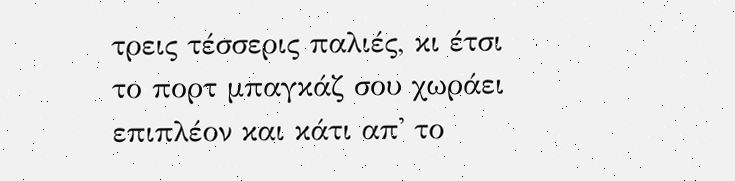τρεις τέσσερις παλιές, κι έτσι το πορτ μπαγκάζ σου χωράει επιπλέον και κάτι απ' το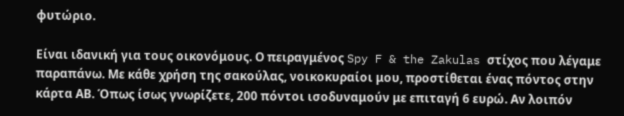φυτώριο.

Είναι ιδανική για τους οικονόμους. Ο πειραγμένος Spy F & the Zakulas στίχος που λέγαμε παραπάνω. Με κάθε χρήση της σακούλας, νοικοκυραίοι μου, προστίθεται ένας πόντος στην κάρτα ΑΒ. Όπως ίσως γνωρίζετε, 200 πόντοι ισοδυναμούν με επιταγή 6 ευρώ. Αν λοιπόν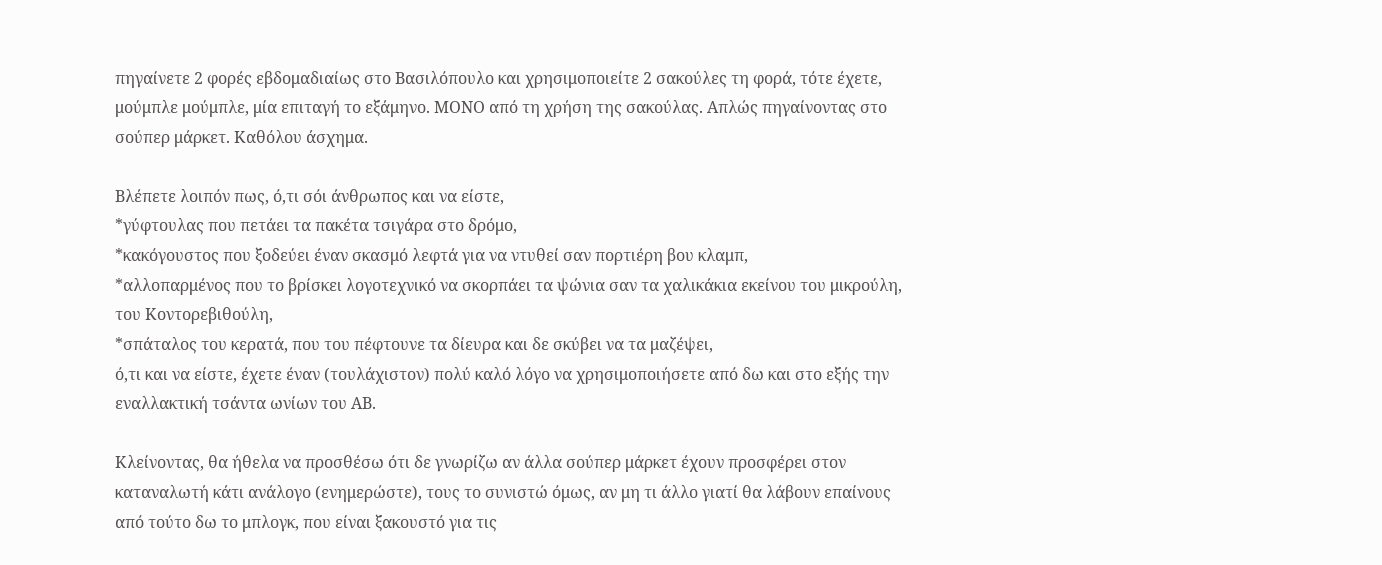πηγαίνετε 2 φορές εβδομαδιαίως στο Βασιλόπουλο και χρησιμοποιείτε 2 σακούλες τη φορά, τότε έχετε, μούμπλε μούμπλε, μία επιταγή το εξάμηνο. ΜΟΝΟ από τη χρήση της σακούλας. Απλώς πηγαίνοντας στο σούπερ μάρκετ. Καθόλου άσχημα.

Βλέπετε λοιπόν πως, ό,τι σόι άνθρωπος και να είστε,
*γύφτουλας που πετάει τα πακέτα τσιγάρα στο δρόμο,
*κακόγουστος που ξοδεύει έναν σκασμό λεφτά για να ντυθεί σαν πορτιέρη βου κλαμπ,
*αλλοπαρμένος που το βρίσκει λογοτεχνικό να σκορπάει τα ψώνια σαν τα χαλικάκια εκείνου του μικρούλη, του Κοντορεβιθούλη,
*σπάταλος του κερατά, που του πέφτουνε τα δίευρα και δε σκύβει να τα μαζέψει,
ό,τι και να είστε, έχετε έναν (τουλάχιστον) πολύ καλό λόγο να χρησιμοποιήσετε από δω και στο εξής την εναλλακτική τσάντα ωνίων του ΑΒ.

Κλείνοντας, θα ήθελα να προσθέσω ότι δε γνωρίζω αν άλλα σούπερ μάρκετ έχουν προσφέρει στον καταναλωτή κάτι ανάλογο (ενημερώστε), τους το συνιστώ όμως, αν μη τι άλλο γιατί θα λάβουν επαίνους από τούτο δω το μπλογκ, που είναι ξακουστό για τις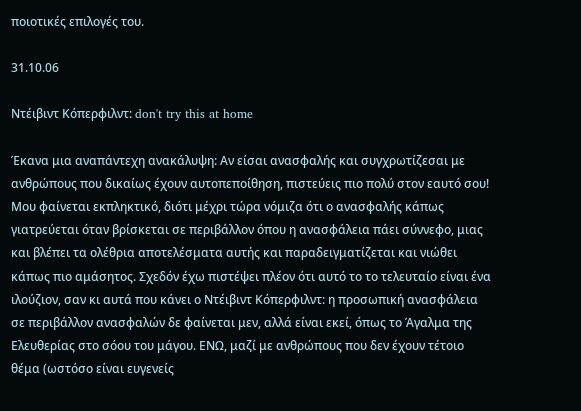ποιοτικές επιλογές του.

31.10.06

Ντέιβιντ Κόπερφιλντ: don't try this at home

Έκανα μια αναπάντεχη ανακάλυψη: Αν είσαι ανασφαλής και συγχρωτίζεσαι με ανθρώπους που δικαίως έχουν αυτοπεποίθηση, πιστεύεις πιο πολύ στον εαυτό σου! Μου φαίνεται εκπληκτικό, διότι μέχρι τώρα νόμιζα ότι ο ανασφαλής κάπως γιατρεύεται όταν βρίσκεται σε περιβάλλον όπου η ανασφάλεια πάει σύννεφο, μιας και βλέπει τα ολέθρια αποτελέσματα αυτής και παραδειγματίζεται και νιώθει κάπως πιο αμάσητος. Σχεδόν έχω πιστέψει πλέον ότι αυτό το το τελευταίο είναι ένα ιλούζιον, σαν κι αυτά που κάνει ο Ντέιβιντ Κόπερφιλντ: η προσωπική ανασφάλεια σε περιβάλλον ανασφαλών δε φαίνεται μεν, αλλά είναι εκεί, όπως το Άγαλμα της Ελευθερίας στo σόου του μάγου. ΕΝΩ, μαζί με ανθρώπους που δεν έχουν τέτοιο θέμα (ωστόσο είναι ευγενείς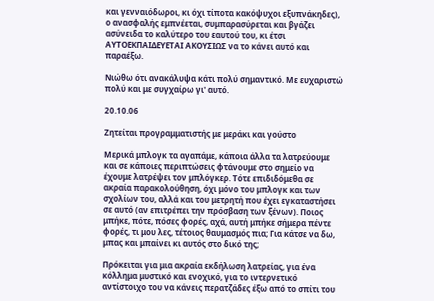και γενναιόδωροι, κι όχι τίποτα κακόψυχοι εξυπνάκηδες), ο ανασφαλής εμπνέεται, συμπαρασύρεται και βγάζει ασύνειδα το καλύτερο του εαυτού του, κι έτσι ΑΥΤΟΕΚΠΑΙΔΕΥΕΤΑΙ ΑΚΟΥΣΙΩΣ να το κάνει αυτό και παραέξω.

Νιώθω ότι ανακάλυψα κάτι πολύ σημαντικό. Με ευχαριστώ πολύ και με συγχαίρω γι' αυτό.

20.10.06

Ζητείται προγραμματιστής με μεράκι και γούστο

Μερικά μπλογκ τα αγαπάμε, κάποια άλλα τα λατρεύουμε και σε κάποιες περιπτώσεις φτάνουμε στο σημείο να έχουμε λατρέψει τον μπλόγκερ. Τότε επιδιδόμεθα σε ακραία παρακολούθηση, όχι μόνο του μπλογκ και των σχολίων του, αλλά και του μετρητή που έχει εγκαταστήσει σε αυτό (αν επιτρέπει την πρόσβαση των ξένων). Ποιος μπήκε, πότε, πόσες φορές, αχά, αυτή μπήκε σήμερα πέντε φορές, τι μου λες, τέτοιος θαυμασμός πια; Για κάτσε να δω, μπας και μπαίνει κι αυτός στο δικό της;

Πρόκειται για μια ακραία εκδήλωση λατρείας, για ένα κόλλημα μυστικό και ενοχικό, για το ιντερνετικό αντίστοιχο του να κάνεις περατζάδες έξω από το σπίτι του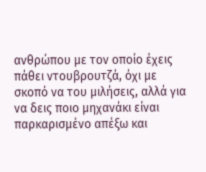ανθρώπου με τον οποίο έχεις πάθει ντουβρουτζά, όχι με σκοπό να του μιλήσεις, αλλά για να δεις ποιο μηχανάκι είναι παρκαρισμένο απέξω και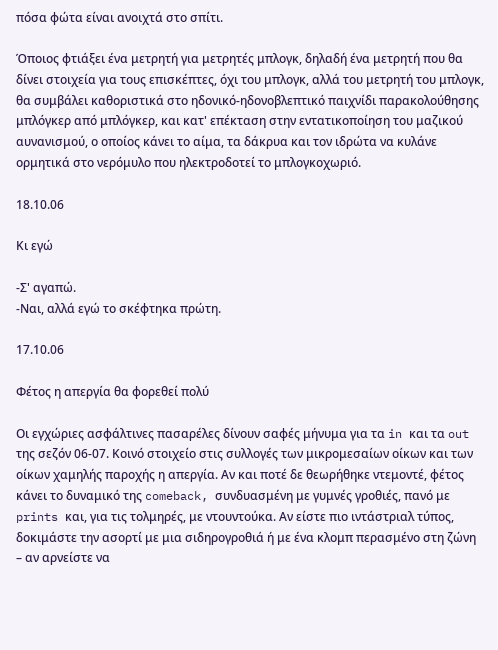πόσα φώτα είναι ανοιχτά στο σπίτι.

Όποιος φτιάξει ένα μετρητή για μετρητές μπλογκ, δηλαδή ένα μετρητή που θα δίνει στοιχεία για τους επισκέπτες, όχι του μπλογκ, αλλά του μετρητή του μπλογκ, θα συμβάλει καθοριστικά στο ηδονικό-ηδονοβλεπτικό παιχνίδι παρακολούθησης μπλόγκερ από μπλόγκερ, και κατ' επέκταση στην εντατικοποίηση του μαζικού αυνανισμού, ο οποίος κάνει το αίμα, τα δάκρυα και τον ιδρώτα να κυλάνε ορμητικά στο νερόμυλο που ηλεκτροδοτεί το μπλογκοχωριό.

18.10.06

Κι εγώ

-Σ' αγαπώ.
-Ναι, αλλά εγώ το σκέφτηκα πρώτη.

17.10.06

Φέτος η απεργία θα φορεθεί πολύ

Οι εγχώριες ασφάλτινες πασαρέλες δίνουν σαφές μήνυμα για τα in και τα out της σεζόν 06-07. Κοινό στοιχείο στις συλλογές των μικρομεσαίων οίκων και των οίκων χαμηλής παροχής η απεργία. Αν και ποτέ δε θεωρήθηκε ντεμοντέ, φέτος κάνει το δυναμικό της comeback, συνδυασμένη με γυμνές γροθιές, πανό με prints και, για τις τολμηρές, με ντουντούκα. Αν είστε πιο ιντάστριαλ τύπος, δοκιμάστε την ασορτί με μια σιδηρογροθιά ή με ένα κλομπ περασμένο στη ζώνη – αν αρνείστε να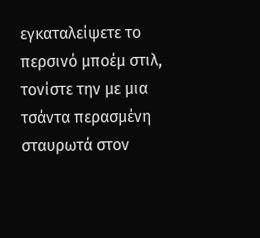εγκαταλείψετε το περσινό μποέμ στιλ, τονίστε την με μια τσάντα περασμένη σταυρωτά στον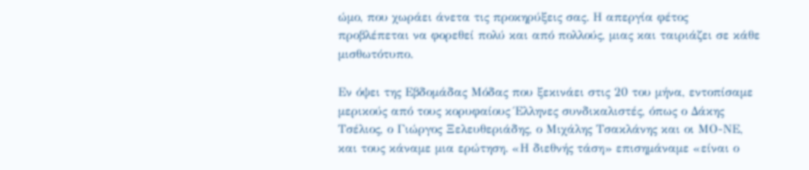ώμο, που χωράει άνετα τις προκηρύξεις σας. Η απεργία φέτος προβλέπεται να φορεθεί πολύ και από πολλούς, μιας και ταιριάζει σε κάθε μισθωτότυπο.

Εν όψει της Eβδομάδας Mόδας που ξεκινάει στις 20 του μήνα, εντοπίσαμε μερικούς από τους κορυφαίους Έλληνες συνδικαλιστές, όπως ο Δάκης Τσέλιος, ο Γιώργος Ξελευθεριάδης, ο Μιχάλης Τσακλάνης και οι ΜΟ-ΝΕ, και τους κάναμε μια ερώτηση. «Η διεθνής τάση» επισημάναμε «είναι ο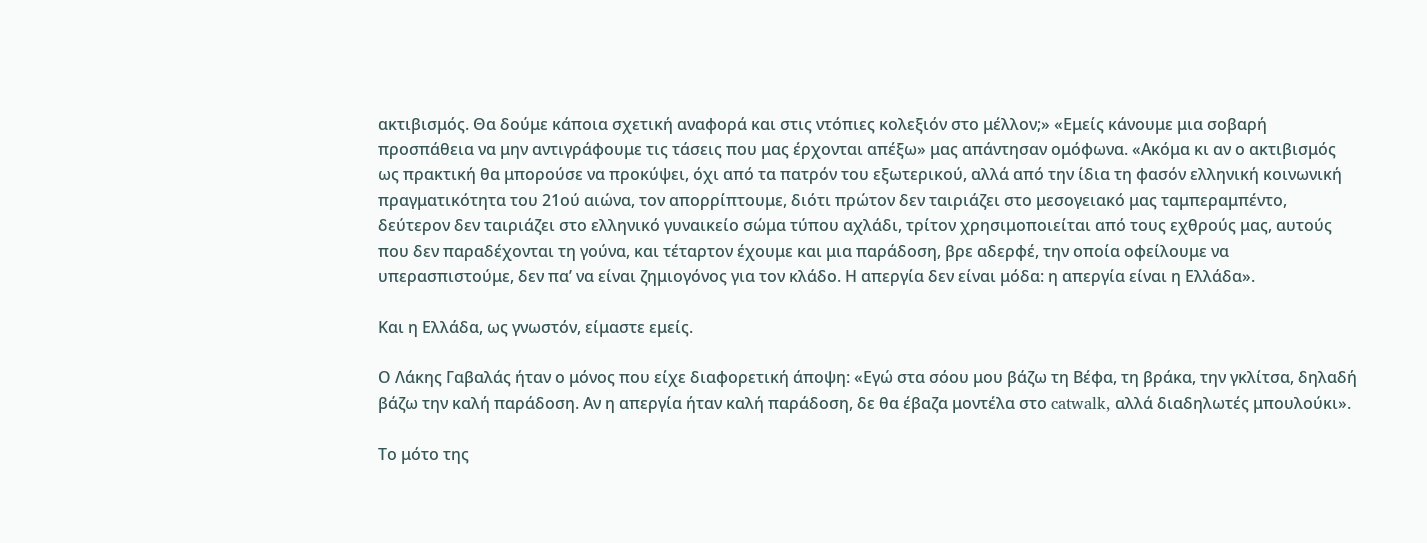ακτιβισμός. Θα δούμε κάποια σχετική αναφορά και στις ντόπιες κολεξιόν στο μέλλον;» «Εμείς κάνουμε μια σοβαρή προσπάθεια να μην αντιγράφουμε τις τάσεις που μας έρχονται απέξω» μας απάντησαν ομόφωνα. «Ακόμα κι αν ο ακτιβισμός ως πρακτική θα μπορούσε να προκύψει, όχι από τα πατρόν του εξωτερικού, αλλά από την ίδια τη φασόν ελληνική κοινωνική πραγματικότητα του 21ού αιώνα, τον απορρίπτουμε, διότι πρώτον δεν ταιριάζει στο μεσογειακό μας ταμπεραμπέντο, δεύτερον δεν ταιριάζει στο ελληνικό γυναικείο σώμα τύπου αχλάδι, τρίτον χρησιμοποιείται από τους εχθρούς μας, αυτούς που δεν παραδέχονται τη γούνα, και τέταρτον έχουμε και μια παράδοση, βρε αδερφέ, την οποία οφείλουμε να υπερασπιστούμε, δεν πα’ να είναι ζημιογόνος για τον κλάδο. Η απεργία δεν είναι μόδα: η απεργία είναι η Ελλάδα».

Και η Ελλάδα, ως γνωστόν, είμαστε εμείς.

Ο Λάκης Γαβαλάς ήταν ο μόνος που είχε διαφορετική άποψη: «Εγώ στα σόου μου βάζω τη Βέφα, τη βράκα, την γκλίτσα, δηλαδή βάζω την καλή παράδοση. Αν η απεργία ήταν καλή παράδοση, δε θα έβαζα μοντέλα στο catwalk, αλλά διαδηλωτές μπουλούκι».

Το μότο της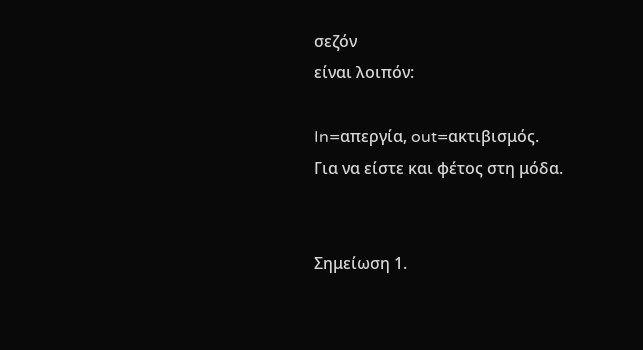σεζόν
είναι λοιπόν:

In=απεργία, out=ακτιβισμός.
Για να είστε και φέτος στη μόδα.


Σημείωση 1.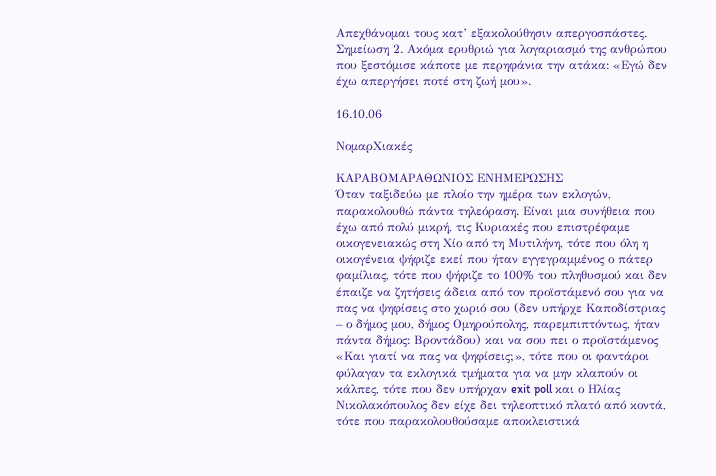Απεχθάνομαι τους κατ’ εξακολούθησιν απεργοσπάστες.
Σημείωση 2. Ακόμα ερυθριώ για λογαριασμό της ανθρώπου που ξεστόμισε κάποτε με περηφάνια την ατάκα: «Εγώ δεν έχω απεργήσει ποτέ στη ζωή μου».

16.10.06

ΝομαρΧιακές

ΚΑΡΑΒΟΜΑΡΑΘΩΝΙΟΣ ΕΝΗΜΕΡΩΣΗΣ
Όταν ταξιδεύω με πλοίο την ημέρα των εκλογών, παρακολουθώ πάντα τηλεόραση. Είναι μια συνήθεια που έχω από πολύ μικρή, τις Κυριακές που επιστρέφαμε οικογενειακώς στη Χίο από τη Μυτιλήνη, τότε που όλη η οικογένεια ψήφιζε εκεί που ήταν εγγεγραμμένος ο πάτερ φαμίλιας, τότε που ψήφιζε το 100% του πληθυσμού και δεν έπαιζε να ζητήσεις άδεια από τον προϊστάμενό σου για να πας να ψηφίσεις στο χωριό σου (δεν υπήρχε Καποδίστριας – ο δήμος μου, δήμος Ομηρούπολης, παρεμπιπτόντως, ήταν πάντα δήμος: Βροντάδου) και να σου πει ο προϊστάμενος «Και γιατί να πας να ψηφίσεις;», τότε που οι φαντάροι φύλαγαν τα εκλογικά τμήματα για να μην κλαπούν οι κάλπες, τότε που δεν υπήρχαν exit poll και ο Ηλίας Νικολακόπουλος δεν είχε δει τηλεοπτικό πλατό από κοντά, τότε που παρακολουθούσαμε αποκλειστικά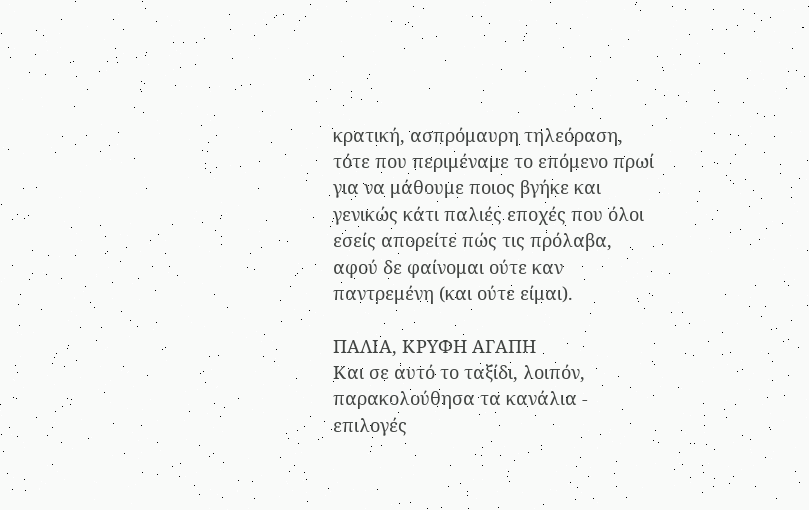κρατική, ασπρόμαυρη τηλεόραση, τότε που περιμέναμε το επόμενο πρωί για να μάθουμε ποιος βγήκε και γενικώς κάτι παλιές εποχές που όλοι εσείς απορείτε πώς τις πρόλαβα, αφού δε φαίνομαι ούτε καν παντρεμένη (και ούτε είμαι).

ΠΑΛΙΑ, ΚΡΥΦΗ ΑΓΑΠΗ
Και σε αυτό το ταξίδι, λοιπόν, παρακολούθησα τα κανάλια - επιλογές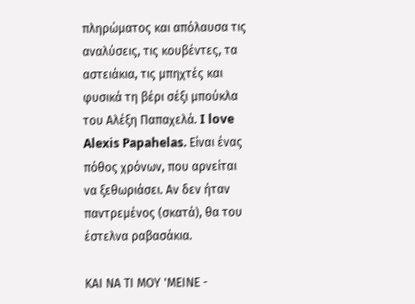πληρώματος και απόλαυσα τις αναλύσεις, τις κουβέντες, τα αστειάκια, τις μπηχτές και φυσικά τη βέρι σέξι μπούκλα του Αλέξη Παπαχελά. I love Alexis Papahelas. Είναι ένας πόθος χρόνων, που αρνείται να ξεθωριάσει. Αν δεν ήταν παντρεμένος (σκατά), θα του έστελνα ραβασάκια.

ΚΑΙ ΝΑ ΤΙ ΜΟΥ 'ΜΕΙΝΕ -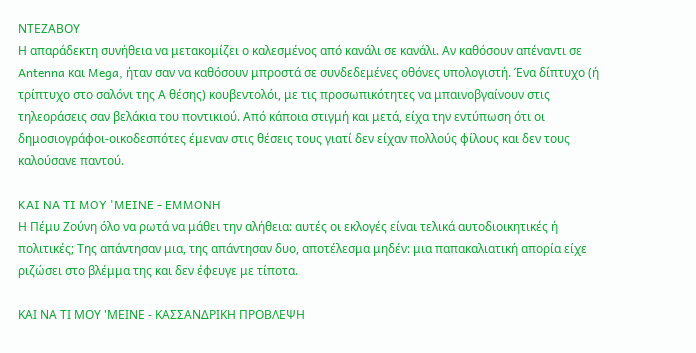ΝΤΕΖΑΒΟΥ
Η απαράδεκτη συνήθεια να μετακομίζει ο καλεσμένος από κανάλι σε κανάλι. Αν καθόσουν απέναντι σε Antenna και Mega, ήταν σαν να καθόσουν μπροστά σε συνδεδεμένες οθόνες υπολογιστή. Ένα δίπτυχο (ή τρίπτυχο στο σαλόνι της Α θέσης) κουβεντολόι, με τις προσωπικότητες να μπαινοβγαίνουν στις τηλεοράσεις σαν βελάκια του ποντικιού. Από κάποια στιγμή και μετά, είχα την εντύπωση ότι οι δημοσιογράφοι-οικοδεσπότες έμεναν στις θέσεις τους γιατί δεν είχαν πολλούς φίλους και δεν τους καλούσανε παντού.

KAI NA TI MOY 'MEINE - EMMONH
Η Πέμυ Ζούνη όλο να ρωτά να μάθει την αλήθεια: αυτές οι εκλογές είναι τελικά αυτοδιοικητικές ή πολιτικές; Της απάντησαν μια, της απάντησαν δυο, αποτέλεσμα μηδέν: μια παπακαλιατική απορία είχε ριζώσει στο βλέμμα της και δεν έφευγε με τίποτα.

ΚΑΙ ΝΑ ΤΙ ΜΟΥ 'ΜΕΙΝΕ - ΚΑΣΣΑΝΔΡΙΚΗ ΠΡΟΒΛΕΨΗ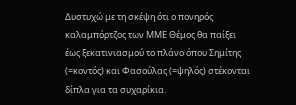Δυστυχώ με τη σκέψη ότι ο πονηρός καλαμπόρτζος των ΜΜΕ Θέμος θα παίξει έως ξεκατινιασμού το πλάνο όπου Σημίτης (=κοντός) και Φασούλας (=ψηλός) στέκονται δίπλα για τα συχαρίκια.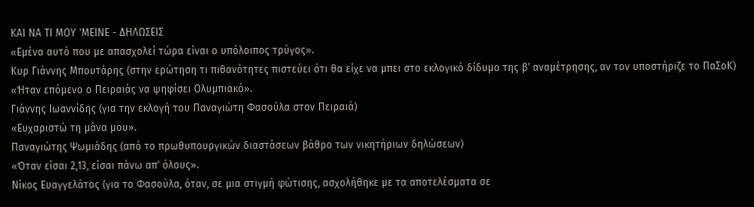ΚΑΙ ΝΑ ΤΙ ΜΟΥ 'ΜΕΙΝΕ - ΔΗΛΩΣΕΙΣ
«Εμένα αυτό που με απασχολεί τώρα είναι ο υπόλοιπος τρύγος».
Κυρ Γιάννης Μπουτάρης (στην ερώτηση τι πιθανότητες πιστεύει ότι θα είχε να μπει στο εκλογικό δίδυμο της β’ αναμέτρησης, αν τον υποστήριζε το ΠαΣοΚ)
«Ήταν επόμενο ο Πειραιάς να ψηφίσει Ολυμπιακό».
Γιάννης Ιωαννίδης (για την εκλογή του Παναγιώτη Φασούλα στον Πειραιά)
«Ευχαριστώ τη μάνα μου».
Παναγιώτης Ψωμιάδης (από το πρωθυπουργικών διαστάσεων βάθρο των νικητήριων δηλώσεων)
«Όταν είσαι 2,13, είσαι πάνω απ’ όλους».
Νίκος Ευαγγελάτος (για το Φασούλα, όταν, σε μια στιγμή φώτισης, ασχολήθηκε με τα αποτελέσματα σε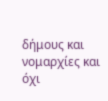δήμους και νομαρχίες και όχι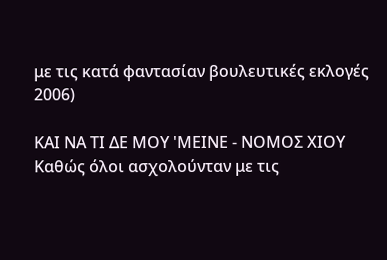με τις κατά φαντασίαν βουλευτικές εκλογές 2006)

ΚΑΙ ΝΑ ΤΙ ΔΕ ΜΟΥ 'ΜΕΙΝΕ - ΝΟΜΟΣ ΧΙΟΥ
Καθώς όλοι ασχολούνταν με τις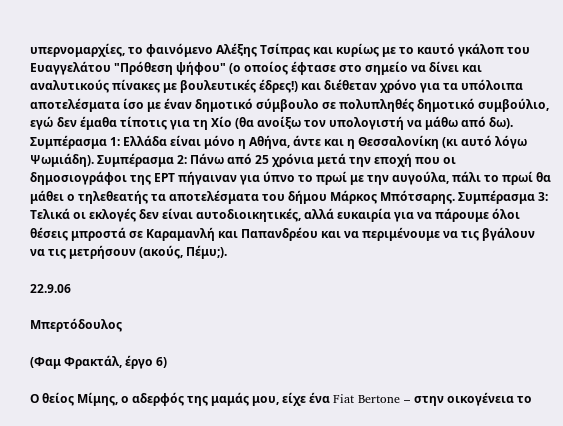υπερνομαρχίες, το φαινόμενο Αλέξης Τσίπρας και κυρίως με το καυτό γκάλοπ του Ευαγγελάτου "Πρόθεση ψήφου" (ο οποίος έφτασε στο σημείο να δίνει και αναλυτικούς πίνακες με βουλευτικές έδρες!) και διέθεταν χρόνο για τα υπόλοιπα αποτελέσματα ίσο με έναν δημοτικό σύμβουλο σε πολυπληθές δημοτικό συμβούλιο, εγώ δεν έμαθα τίποτις για τη Χίο (θα ανοίξω τον υπολογιστή να μάθω από δω). Συμπέρασμα 1: Ελλάδα είναι μόνο η Αθήνα, άντε και η Θεσσαλονίκη (κι αυτό λόγω Ψωμιάδη). Συμπέρασμα 2: Πάνω από 25 χρόνια μετά την εποχή που οι δημοσιογράφοι της ΕΡΤ πήγαιναν για ύπνο το πρωί με την αυγούλα, πάλι το πρωί θα μάθει ο τηλεθεατής τα αποτελέσματα του δήμου Μάρκος Μπότσαρης. Συμπέρασμα 3: Τελικά οι εκλογές δεν είναι αυτοδιοικητικές, αλλά ευκαιρία για να πάρουμε όλοι θέσεις μπροστά σε Καραμανλή και Παπανδρέου και να περιμένουμε να τις βγάλουν να τις μετρήσουν (ακούς, Πέμυ;).

22.9.06

Μπερτόδουλος

(Φαμ Φρακτάλ, έργο 6)

Ο θείος Μίμης, ο αδερφός της μαμάς μου, είχε ένα Fiat Bertone – στην οικογένεια το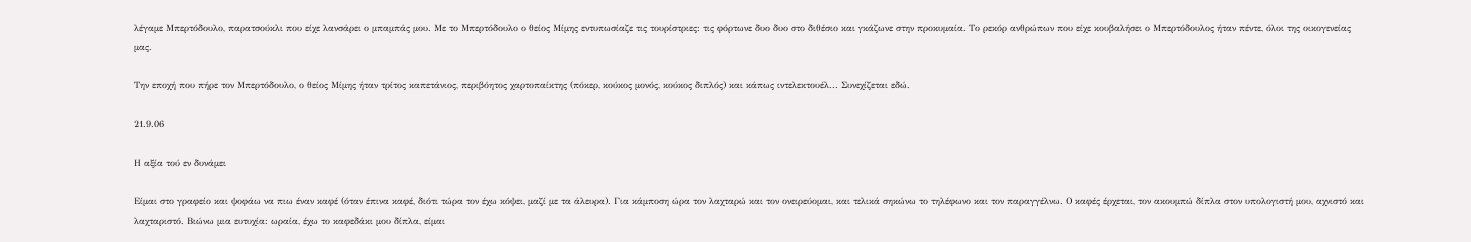λέγαμε Μπερτόδουλο, παρατσούκλι που είχε λανσάρει ο μπαμπάς μου. Με το Μπερτόδουλο ο θείος Μίμης εντυπωσίαζε τις τουρίστριες: τις φόρτωνε δυο δυο στο διθέσιο και γκάζωνε στην προκυμαία. Το ρεκόρ ανθρώπων που είχε κουβαλήσει ο Μπερτόδουλος ήταν πέντε, όλοι της οικογενείας μας.

Την εποχή που πήρε τον Μπερτόδουλο, ο θείος Μίμης ήταν τρίτος καπετάνιος, περιβόητος χαρτοπαίκτης (πόκερ, κούκος μονός, κούκος διπλός) και κάπως ιντελεκτουέλ... Συνεχίζεται εδώ.

21.9.06

Η αξία τού εν δυνάμει

Είμαι στο γραφείο και ψοφάω να πιω έναν καφέ (όταν έπινα καφέ, διότι τώρα τον έχω κόψει, μαζί με τα άλευρα). Για κάμποση ώρα τον λαχταρώ και τον ονειρεύομαι, και τελικά σηκώνω το τηλέφωνο και τον παραγγέλνω. Ο καφές έρχεται, τον ακουμπώ δίπλα στον υπολογιστή μου, αχνιστό και λαχταριστό. Βιώνω μια ευτυχία: ωραία, έχω το καφεδάκι μου δίπλα, είμαι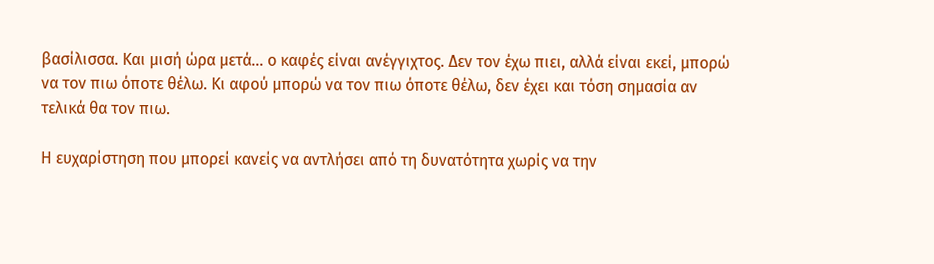βασίλισσα. Και μισή ώρα μετά... ο καφές είναι ανέγγιχτος. Δεν τον έχω πιει, αλλά είναι εκεί, μπορώ να τον πιω όποτε θέλω. Κι αφού μπορώ να τον πιω όποτε θέλω, δεν έχει και τόση σημασία αν τελικά θα τον πιω.

Η ευχαρίστηση που μπορεί κανείς να αντλήσει από τη δυνατότητα χωρίς να την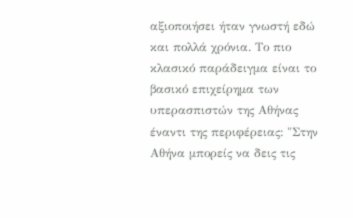αξιοποιήσει ήταν γνωστή εδώ και πολλά χρόνια. Το πιο κλασικό παράδειγμα είναι το βασικό επιχείρημα των υπερασπιστών της Αθήνας έναντι της περιφέρειας: "Στην Αθήνα μπορείς να δεις τις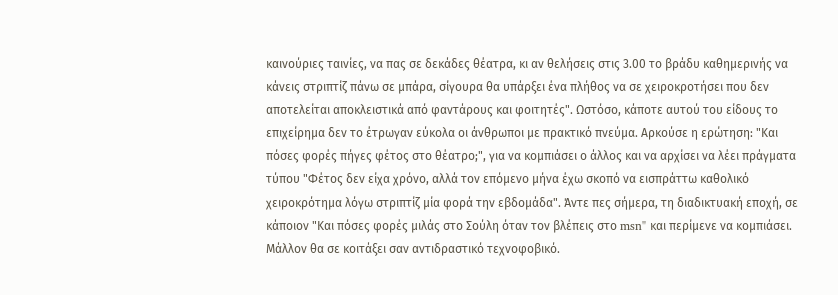καινούριες ταινίες, να πας σε δεκάδες θέατρα, κι αν θελήσεις στις 3.00 το βράδυ καθημερινής να κάνεις στριπτίζ πάνω σε μπάρα, σίγουρα θα υπάρξει ένα πλήθος να σε χειροκροτήσει που δεν αποτελείται αποκλειστικά από φαντάρους και φοιτητές". Ωστόσο, κάποτε αυτού του είδους το επιχείρημα δεν το έτρωγαν εύκολα οι άνθρωποι με πρακτικό πνεύμα. Αρκούσε η ερώτηση: "Και πόσες φορές πήγες φέτος στο θέατρο;", για να κομπιάσει ο άλλος και να αρχίσει να λέει πράγματα τύπου "Φέτος δεν είχα χρόνο, αλλά τον επόμενο μήνα έχω σκοπό να εισπράττω καθολικό χειροκρότημα λόγω στριπτίζ μία φορά την εβδομάδα". Άντε πες σήμερα, τη διαδικτυακή εποχή, σε κάποιον "Και πόσες φορές μιλάς στο Σούλη όταν τον βλέπεις στο msn" και περίμενε να κομπιάσει. Μάλλον θα σε κοιτάξει σαν αντιδραστικό τεχνοφοβικό.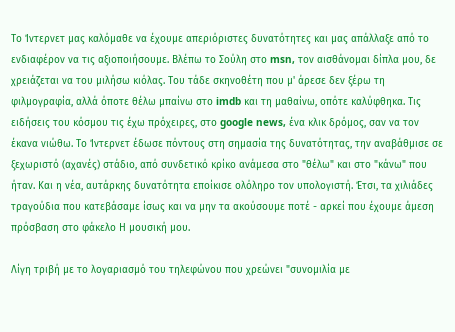Το Ίντερνετ μας καλόμαθε να έχουμε απεριόριστες δυνατότητες και μας απάλλαξε από το ενδιαφέρον να τις αξιοποιήσουμε. Βλέπω το Σούλη στο msn, τον αισθάνομαι δίπλα μου, δε χρειάζεται να του μιλήσω κιόλας. Του τάδε σκηνοθέτη που μ' άρεσε δεν ξέρω τη φιλμογραφία, αλλά όποτε θέλω μπαίνω στο imdb και τη μαθαίνω, οπότε καλύφθηκα. Τις ειδήσεις του κόσμου τις έχω πρόχειρες, στο google news, ένα κλικ δρόμος, σαν να τον έκανα νιώθω. Το Ίντερνετ έδωσε πόντους στη σημασία της δυνατότητας, την αναβάθμισε σε ξεχωριστό (αχανές) στάδιο, από συνδετικό κρίκο ανάμεσα στο "θέλω" και στο "κάνω" που ήταν. Και η νέα, αυτάρκης δυνατότητα εποίκισε ολόληρο τον υπολογιστή. Έτσι, τα χιλιάδες τραγούδια που κατεβάσαμε ίσως και να μην τα ακούσουμε ποτέ - αρκεί που έχουμε άμεση πρόσβαση στο φάκελο Η μουσική μου.

Λίγη τριβή με το λογαριασμό του τηλεφώνου που χρεώνει "συνομιλία με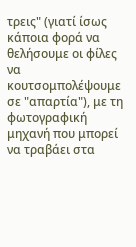τρεις" (γιατί ίσως κάποια φορά να θελήσουμε οι φίλες να κουτσομπολέψουμε σε "απαρτία"), με τη φωτογραφική μηχανή που μπορεί να τραβάει στα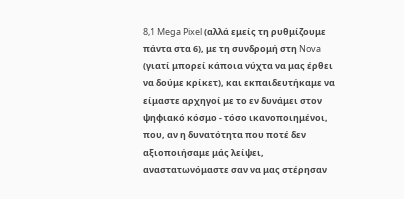8,1 Mega Pixel (αλλά εμείς τη ρυθμίζουμε πάντα στα 6), με τη συνδρομή στη Nova (γιατί μπορεί κάποια νύχτα να μας έρθει να δούμε κρίκετ), και εκπαιδευτήκαμε να είμαστε αρχηγοί με το εν δυνάμει στον ψηφιακό κόσμο - τόσο ικανοποιημένοι, που, αν η δυνατότητα που ποτέ δεν αξιοποιήσαμε μάς λείψει, αναστατωνόμαστε σαν να μας στέρησαν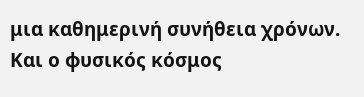μια καθημερινή συνήθεια χρόνων. Και ο φυσικός κόσμος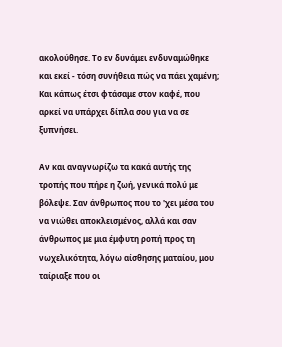ακολούθησε. Το εν δυνάμει ενδυναμώθηκε και εκεί - τόση συνήθεια πώς να πάει χαμένη; Και κάπως έτσι φτάσαμε στον καφέ, που αρκεί να υπάρχει δίπλα σου για να σε ξυπνήσει.

Αν και αναγνωρίζω τα κακά αυτής της τροπής που πήρε η ζωή, γενικά πολύ με βόλεψε. Σαν άνθρωπος που το 'χει μέσα του να νιώθει αποκλεισμένος, αλλά και σαν άνθρωπος με μια έμφυτη ροπή προς τη νωχελικότητα, λόγω αίσθησης ματαίου, μου ταίριαξε που οι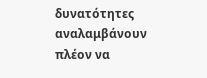δυνατότητες αναλαμβάνουν πλέον να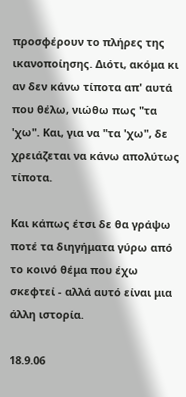προσφέρουν το πλήρες της ικανοποίησης. Διότι, ακόμα κι αν δεν κάνω τίποτα απ' αυτά που θέλω, νιώθω πως "τα 'χω". Και, για να "τα 'χω", δε χρειάζεται να κάνω απολύτως τίποτα.

Και κάπως έτσι δε θα γράψω ποτέ τα διηγήματα γύρω από το κοινό θέμα που έχω σκεφτεί - αλλά αυτό είναι μια άλλη ιστορία.

18.9.06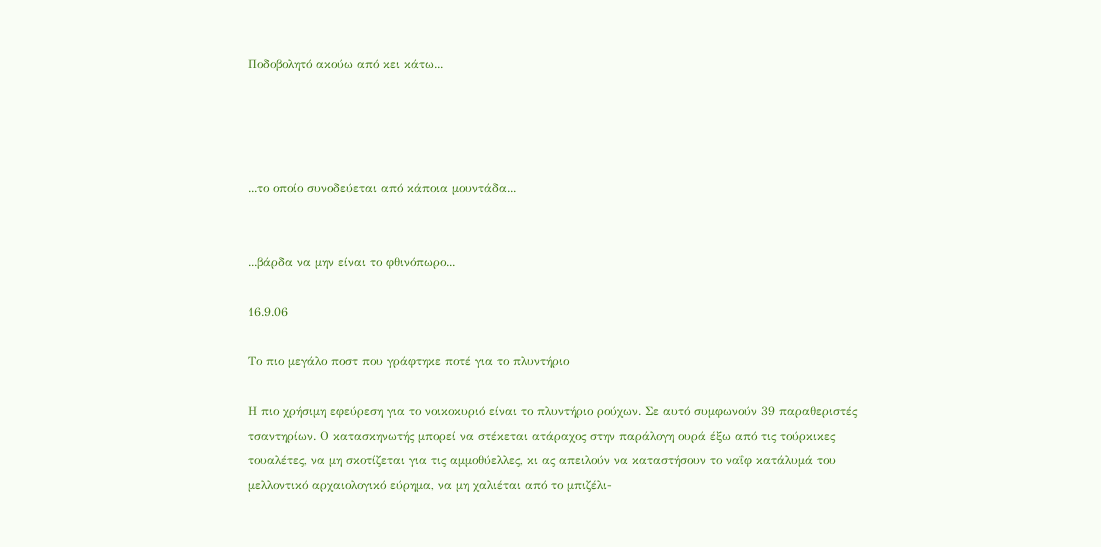Ποδοβολητό ακούω από κει κάτω...




...το οποίο συνοδεύεται από κάποια μουντάδα...


...βάρδα να μην είναι το φθινόπωρο...

16.9.06

Το πιο μεγάλο ποστ που γράφτηκε ποτέ για το πλυντήριο

Η πιο χρήσιμη εφεύρεση για το νοικοκυριό είναι το πλυντήριο ρούχων. Σε αυτό συμφωνούν 39 παραθεριστές τσαντηρίων. Ο κατασκηνωτής μπορεί να στέκεται ατάραχος στην παράλογη ουρά έξω από τις τούρκικες τουαλέτες, να μη σκοτίζεται για τις αμμοθύελλες, κι ας απειλούν να καταστήσουν το ναΐφ κατάλυμά του μελλοντικό αρχαιολογικό εύρημα, να μη χαλιέται από το μπιζέλι-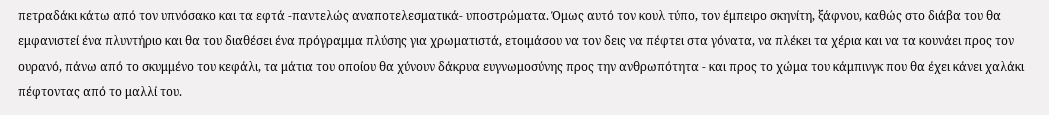πετραδάκι κάτω από τον υπνόσακο και τα εφτά -παντελώς αναποτελεσματικά- υποστρώματα. Όμως αυτό τον κουλ τύπο, τον έμπειρο σκηνίτη, ξάφνου, καθώς στο διάβα του θα εμφανιστεί ένα πλυντήριο και θα του διαθέσει ένα πρόγραμμα πλύσης για χρωματιστά, ετοιμάσου να τον δεις να πέφτει στα γόνατα, να πλέκει τα χέρια και να τα κουνάει προς τον ουρανό, πάνω από το σκυμμένο του κεφάλι, τα μάτια του οποίου θα χύνουν δάκρυα ευγνωμοσύνης προς την ανθρωπότητα - και προς το χώμα του κάμπινγκ που θα έχει κάνει χαλάκι πέφτοντας από το μαλλί του.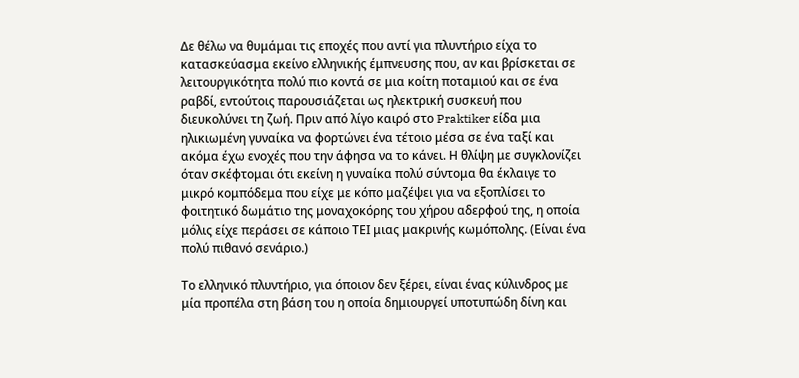Δε θέλω να θυμάμαι τις εποχές που αντί για πλυντήριο είχα το κατασκεύασμα εκείνο ελληνικής έμπνευσης που, αν και βρίσκεται σε λειτουργικότητα πολύ πιο κοντά σε μια κοίτη ποταμιού και σε ένα ραβδί, εντούτοις παρουσιάζεται ως ηλεκτρική συσκευή που διευκολύνει τη ζωή. Πριν από λίγο καιρό στο Praktiker είδα μια ηλικιωμένη γυναίκα να φορτώνει ένα τέτοιο μέσα σε ένα ταξί και ακόμα έχω ενοχές που την άφησα να το κάνει. Η θλίψη με συγκλονίζει όταν σκέφτομαι ότι εκείνη η γυναίκα πολύ σύντομα θα έκλαιγε το μικρό κομπόδεμα που είχε με κόπο μαζέψει για να εξοπλίσει το φοιτητικό δωμάτιο της μοναχοκόρης του χήρου αδερφού της, η οποία μόλις είχε περάσει σε κάποιο ΤΕΙ μιας μακρινής κωμόπολης. (Είναι ένα πολύ πιθανό σενάριο.)

Το ελληνικό πλυντήριο, για όποιον δεν ξέρει, είναι ένας κύλινδρος με μία προπέλα στη βάση του η οποία δημιουργεί υποτυπώδη δίνη και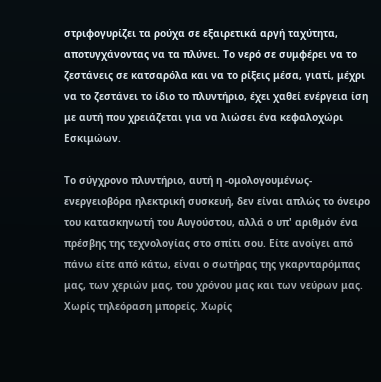στριφογυρίζει τα ρούχα σε εξαιρετικά αργή ταχύτητα, αποτυγχάνοντας να τα πλύνει. Το νερό σε συμφέρει να το ζεστάνεις σε κατσαρόλα και να το ρίξεις μέσα, γιατί, μέχρι να το ζεστάνει το ίδιο το πλυντήριο, έχει χαθεί ενέργεια ίση με αυτή που χρειάζεται για να λιώσει ένα κεφαλοχώρι Εσκιμώων.

Το σύγχρονο πλυντήριο, αυτή η -ομολογουμένως- ενεργειοβόρα ηλεκτρική συσκευή, δεν είναι απλώς το όνειρο του κατασκηνωτή του Αυγούστου, αλλά ο υπ' αριθμόν ένα πρέσβης της τεχνολογίας στο σπίτι σου. Είτε ανοίγει από πάνω είτε από κάτω, είναι ο σωτήρας της γκαρνταρόμπας μας, των χεριών μας, του χρόνου μας και των νεύρων μας. Χωρίς τηλεόραση μπορείς. Χωρίς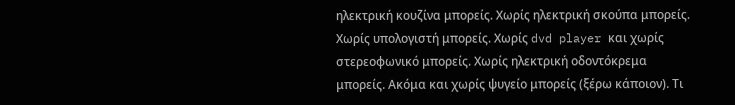ηλεκτρική κουζίνα μπορείς. Χωρίς ηλεκτρική σκούπα μπορείς. Χωρίς υπολογιστή μπορείς. Χωρίς dvd player και χωρίς στερεοφωνικό μπορείς. Χωρίς ηλεκτρική οδοντόκρεμα μπορείς. Ακόμα και χωρίς ψυγείο μπορείς (ξέρω κάποιον). Τι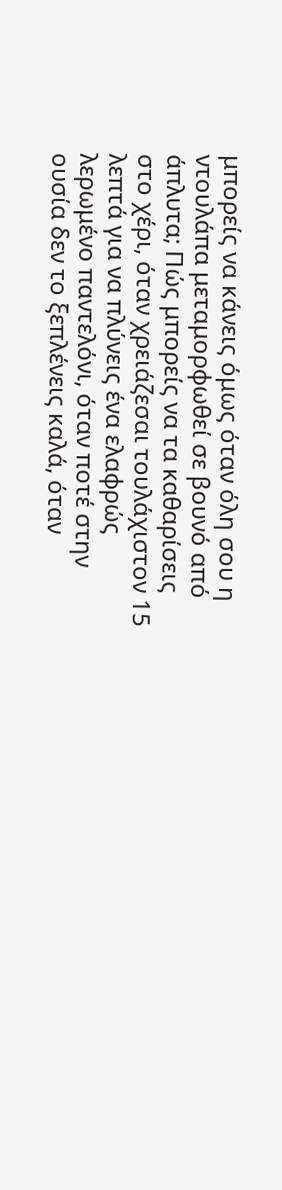μπορείς να κάνεις όμως όταν όλη σου η ντουλάπα μεταμορφωθεί σε βουνό από άπλυτα; Πώς μπορείς να τα καθαρίσεις στο χέρι, όταν χρειάζεσαι τουλάχιστον 15 λεπτά για να πλύνεις ένα ελαφρώς λερωμένο παντελόνι, όταν ποτέ στην ουσία δεν το ξεπλένεις καλά, όταν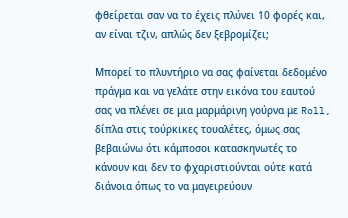φθείρεται σαν να το έχεις πλύνει 10 φορές και, αν είναι τζιν, απλώς δεν ξεβρομίζει;

Μπορεί το πλυντήριο να σας φαίνεται δεδομένο πράγμα και να γελάτε στην εικόνα του εαυτού σας να πλένει σε μια μαρμάρινη γούρνα με Roll, δίπλα στις τούρκικες τουαλέτες, όμως σας βεβαιώνω ότι κάμποσοι κατασκηνωτές το κάνουν και δεν το φχαριστιούνται ούτε κατά διάνοια όπως το να μαγειρεύουν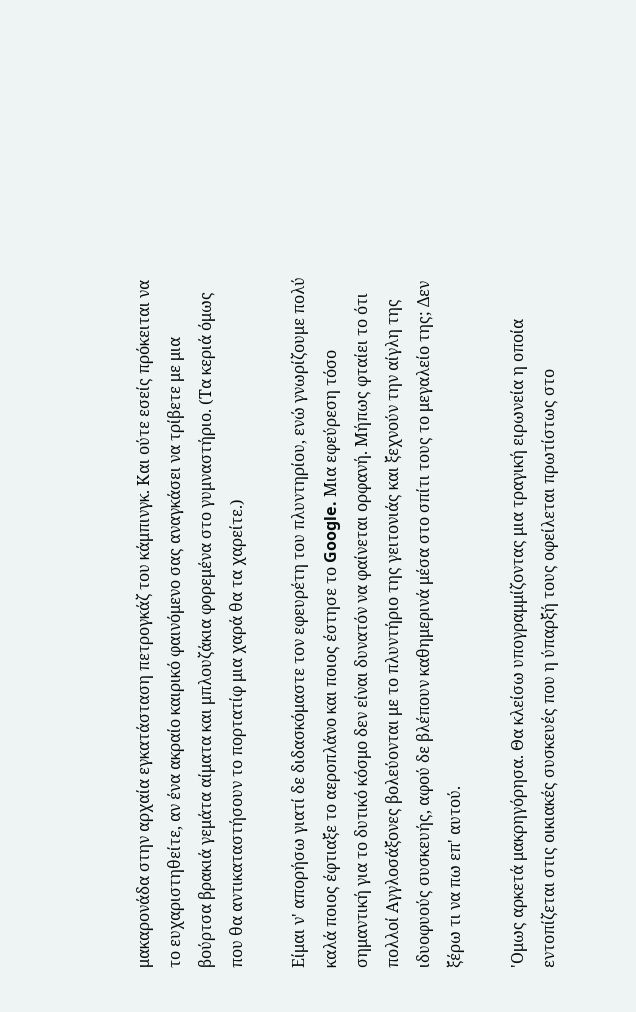μακαρονάδα στην αρχαία εγκατάσταση πετρογκάζ του κάμπινγκ. Και ούτε εσείς πρόκειται να το ευχαριστηθείτε, αν ένα ακραίο καιρικό φαινόμενο σας αναγκάσει να τρίβετε με μια βούρτσα βρακιά γεμάτα αίματα και μπλουζάκια φορεμένα στο γυμναστήριο. (Τα κεριά όμως που θα αντικαταστήσουν το πορτατίφ μια χαρά θα τα χαρείτε.)

Είμαι ν' απορήσω γιατί δε διδασκόμαστε τον εφευρέτη του πλυντηρίου, ενώ γνωρίζουμε πολύ καλά ποιος έφτιαξε το αεροπλάνο και ποιος έστησε το Google. Μια εφεύρεση τόσο σημαντική για το δυτικό κόσμο δεν είναι δυνατόν να φαίνεται ορφανή. Μήπως φταίει το ότι πολλοί Αγγλοσάξονες βολεύονται με το πλυντήριο της γειτονιάς και ξεχνούν την αίγλη της ιδυοφυούς συσκευής, αφού δε βλέπουν καθημερινά μέσα στο σπίτι τους το μεγαλείο της; Δεν ξέρω τι να πω επ' αυτού.

'Ομως αρκετά μακρηγόρησα. Θα κλείσω υπογραμμίζοντας μια τραγική ειρωνεία η οποία εντοπίζεται στις οικιακές συσκευές που η ύπαρξή τους οφείλεται πρωτίστως στο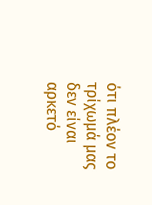ότι πλέον το τρίχωμά μας δεν είναι αρκετό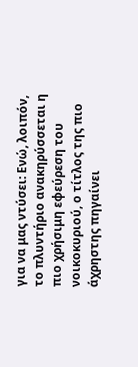για να μας ντύσει: Ενώ, λοιπόν, το πλυντήριο ανακηρύσσεται η πιο χρήσιμη εφεύρεση του νοικοκυριού, ο τίτλος της πιο άχρηστης πηγαίνει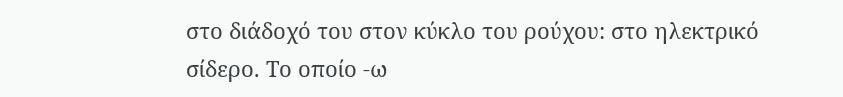στο διάδοχό του στον κύκλο του ρούχου: στο ηλεκτρικό σίδερο. Το οποίο -ω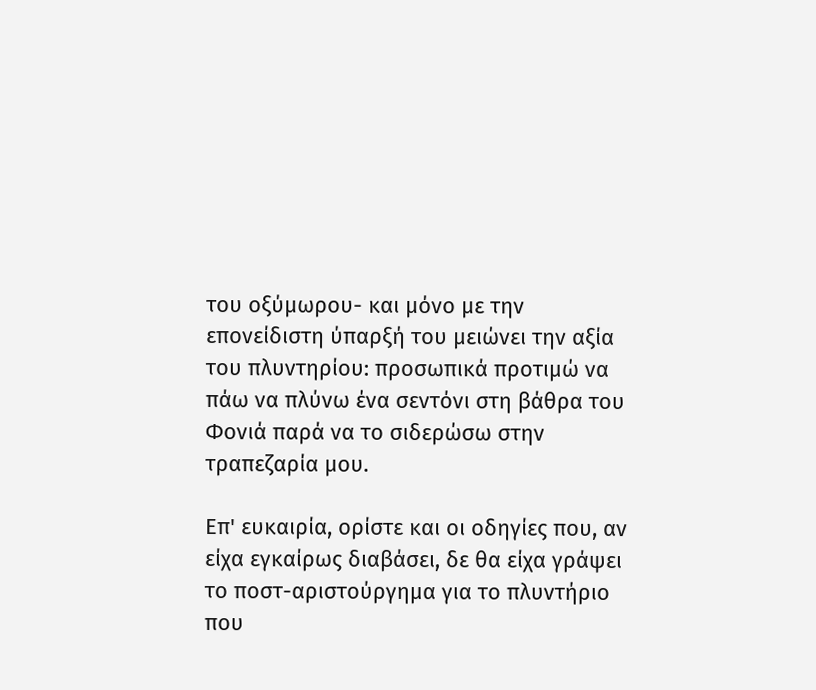του οξύμωρου- και μόνο με την επονείδιστη ύπαρξή του μειώνει την αξία του πλυντηρίου: προσωπικά προτιμώ να πάω να πλύνω ένα σεντόνι στη βάθρα του Φονιά παρά να το σιδερώσω στην τραπεζαρία μου.

Επ' ευκαιρία, ορίστε και οι οδηγίες που, αν είχα εγκαίρως διαβάσει, δε θα είχα γράψει το ποστ-αριστούργημα για το πλυντήριο που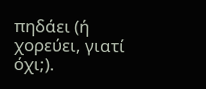πηδάει (ή χορεύει, γιατί όχι;).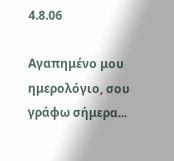4.8.06

Αγαπημένο μου ημερολόγιο, σου γράφω σήμερα...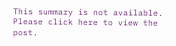This summary is not available. Please click here to view the post.